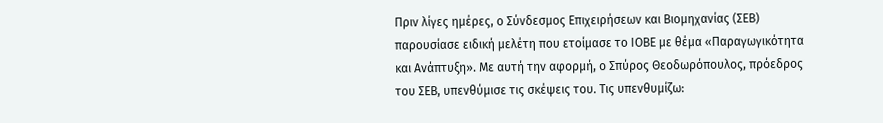Πριν λίγες ημέρες, ο Σύνδεσμος Επιχειρήσεων και Βιομηχανίας (ΣΕΒ) παρουσίασε ειδική μελέτη που ετοίμασε το ΙΟΒΕ με θέμα «Παραγωγικότητα και Ανάπτυξη». Με αυτή την αφορμή, ο Σπύρος Θεοδωρόπουλος, πρόεδρος του ΣΕΒ, υπενθύμισε τις σκέψεις του. Τις υπενθυμίζω: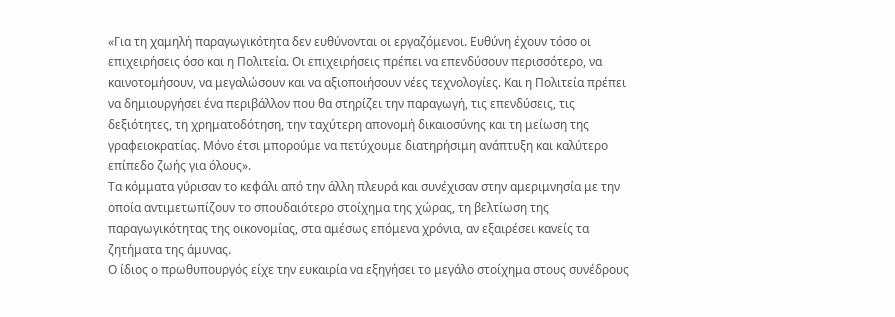«Για τη χαμηλή παραγωγικότητα δεν ευθύνονται οι εργαζόμενοι. Ευθύνη έχουν τόσο οι επιχειρήσεις όσο και η Πολιτεία. Οι επιχειρήσεις πρέπει να επενδύσουν περισσότερο, να καινοτομήσουν, να μεγαλώσουν και να αξιοποιήσουν νέες τεχνολογίες. Και η Πολιτεία πρέπει να δημιουργήσει ένα περιβάλλον που θα στηρίζει την παραγωγή, τις επενδύσεις, τις δεξιότητες, τη χρηματοδότηση, την ταχύτερη απονομή δικαιοσύνης και τη μείωση της γραφειοκρατίας. Μόνο έτσι μπορούμε να πετύχουμε διατηρήσιμη ανάπτυξη και καλύτερο επίπεδο ζωής για όλους».
Τα κόμματα γύρισαν το κεφάλι από την άλλη πλευρά και συνέχισαν στην αμεριμνησία με την οποία αντιμετωπίζουν το σπουδαιότερο στοίχημα της χώρας, τη βελτίωση της παραγωγικότητας της οικονομίας, στα αμέσως επόμενα χρόνια, αν εξαιρέσει κανείς τα ζητήματα της άμυνας.
Ο ίδιος ο πρωθυπουργός είχε την ευκαιρία να εξηγήσει το μεγάλο στοίχημα στους συνέδρους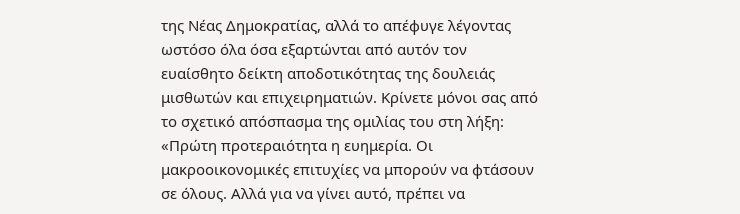της Νέας Δημοκρατίας, αλλά το απέφυγε λέγοντας ωστόσο όλα όσα εξαρτώνται από αυτόν τον ευαίσθητο δείκτη αποδοτικότητας της δουλειάς μισθωτών και επιχειρηματιών. Κρίνετε μόνοι σας από το σχετικό απόσπασμα της ομιλίας του στη λήξη:
«Πρώτη προτεραιότητα η ευημερία. Οι μακροοικονομικές επιτυχίες να μπορούν να φτάσουν σε όλους. Αλλά για να γίνει αυτό, πρέπει να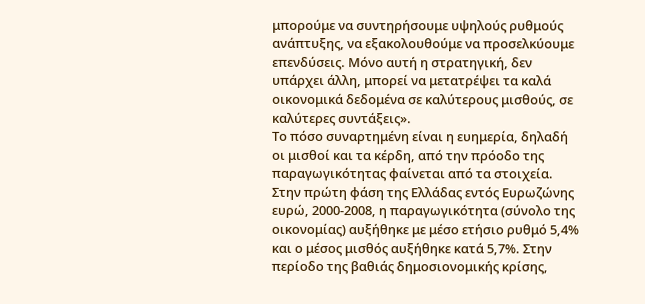μπορούμε να συντηρήσουμε υψηλούς ρυθμούς ανάπτυξης, να εξακολουθούμε να προσελκύουμε επενδύσεις. Μόνο αυτή η στρατηγική, δεν υπάρχει άλλη, μπορεί να μετατρέψει τα καλά οικονομικά δεδομένα σε καλύτερους μισθούς, σε καλύτερες συντάξεις».
Το πόσο συναρτημένη είναι η ευημερία, δηλαδή οι μισθοί και τα κέρδη, από την πρόοδο της παραγωγικότητας φαίνεται από τα στοιχεία. Στην πρώτη φάση της Ελλάδας εντός Ευρωζώνης ευρώ, 2000-2008, η παραγωγικότητα (σύνολο της οικονομίας) αυξήθηκε με μέσο ετήσιο ρυθμό 5,4% και ο μέσος μισθός αυξήθηκε κατά 5,7%. Στην περίοδο της βαθιάς δημοσιονομικής κρίσης,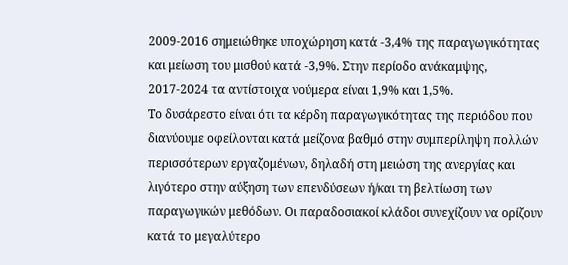2009-2016 σημειώθηκε υποχώρηση κατά -3,4% της παραγωγικότητας και μείωση του μισθού κατά -3,9%. Στην περίοδο ανάκαμψης, 2017-2024 τα αντίστοιχα νούμερα είναι 1,9% και 1,5%.
Το δυσάρεστο είναι ότι τα κέρδη παραγωγικότητας της περιόδου που διανύουμε οφείλονται κατά μείζονα βαθμό στην συμπερίληψη πολλών περισσότερων εργαζομένων, δηλαδή στη μειώση της ανεργίας και λιγότερο στην αύξηση των επενδύσεων ή/και τη βελτίωση των παραγωγικών μεθόδων. Οι παραδοσιακοί κλάδοι συνεχίζουν να ορίζουν κατά το μεγαλύτερο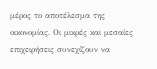μέρος το αποτέλεσμα της οικονομίας. Οι μικρές και μεσαίες επιχειρήσεις συνεχίζουν να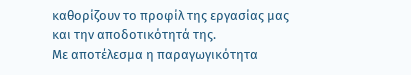καθορίζουν το προφίλ της εργασίας μας και την αποδοτικότητά της.
Με αποτέλεσμα η παραγωγικότητα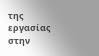της εργασίας στην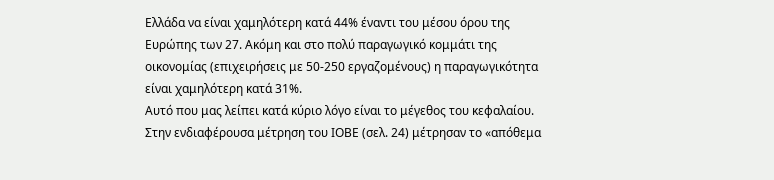Ελλάδα να είναι χαμηλότερη κατά 44% έναντι του μέσου όρου της Ευρώπης των 27. Ακόμη και στο πολύ παραγωγικό κομμάτι της οικονομίας (επιχειρήσεις με 50-250 εργαζομένους) η παραγωγικότητα είναι χαμηλότερη κατά 31%.
Αυτό που μας λείπει κατά κύριο λόγο είναι το μέγεθος του κεφαλαίου. Στην ενδιαφέρουσα μέτρηση του ΙΟΒΕ (σελ. 24) μέτρησαν το «απόθεμα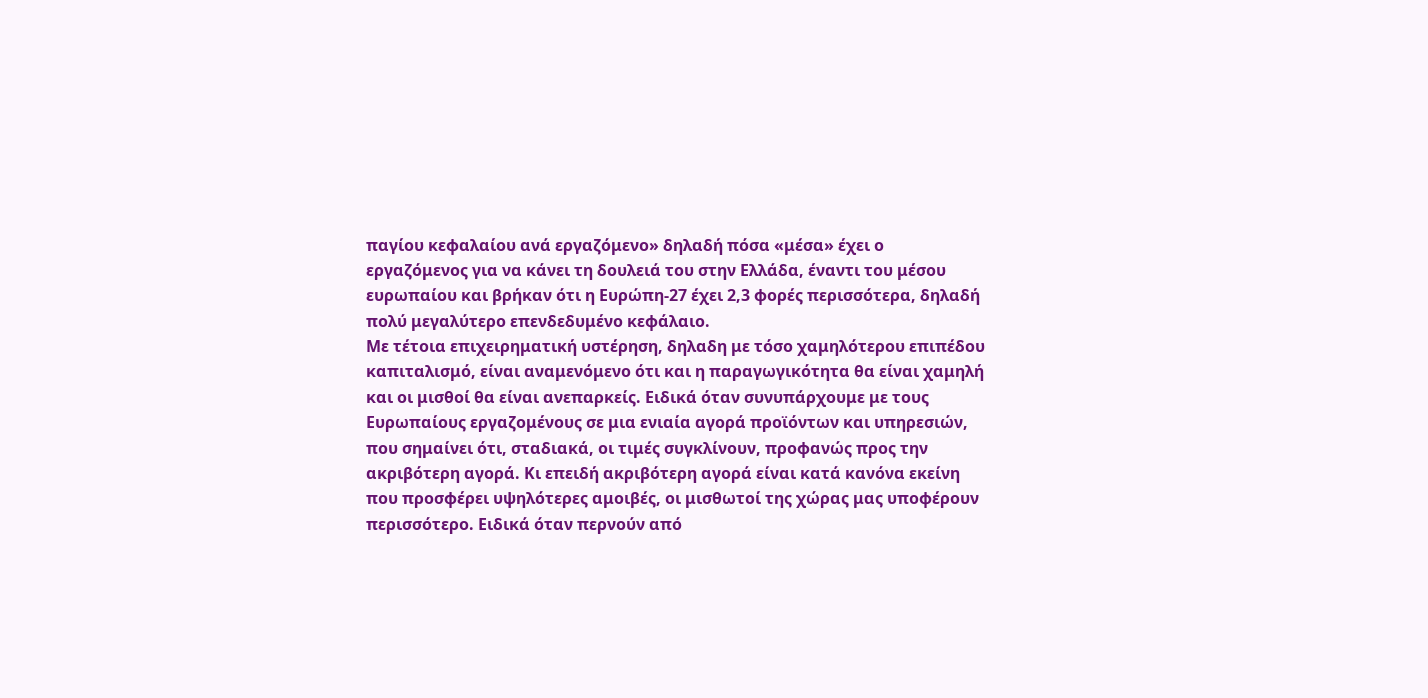παγίου κεφαλαίου ανά εργαζόμενο» δηλαδή πόσα «μέσα» έχει ο εργαζόμενος για να κάνει τη δουλειά του στην Ελλάδα, έναντι του μέσου ευρωπαίου και βρήκαν ότι η Ευρώπη-27 έχει 2,3 φορές περισσότερα, δηλαδή πολύ μεγαλύτερο επενδεδυμένο κεφάλαιο.
Με τέτοια επιχειρηματική υστέρηση, δηλαδη με τόσο χαμηλότερου επιπέδου καπιταλισμό, είναι αναμενόμενο ότι και η παραγωγικότητα θα είναι χαμηλή και οι μισθοί θα είναι ανεπαρκείς. Ειδικά όταν συνυπάρχουμε με τους Ευρωπαίους εργαζομένους σε μια ενιαία αγορά προϊόντων και υπηρεσιών, που σημαίνει ότι, σταδιακά, οι τιμές συγκλίνουν, προφανώς προς την ακριβότερη αγορά. Κι επειδή ακριβότερη αγορά είναι κατά κανόνα εκείνη που προσφέρει υψηλότερες αμοιβές, οι μισθωτοί της χώρας μας υποφέρουν περισσότερο. Ειδικά όταν περνούν από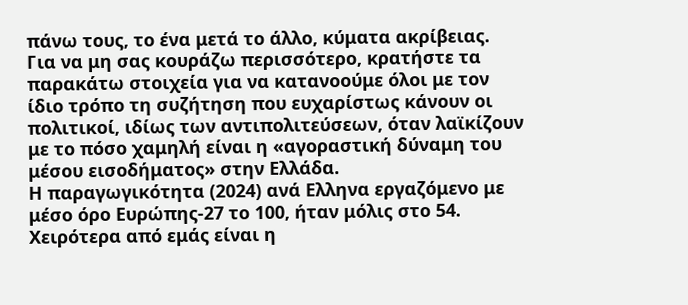πάνω τους, το ένα μετά το άλλο, κύματα ακρίβειας.
Για να μη σας κουράζω περισσότερο, κρατήστε τα παρακάτω στοιχεία για να κατανοούμε όλοι με τον ίδιο τρόπο τη συζήτηση που ευχαρίστως κάνουν οι πολιτικοί, ιδίως των αντιπολιτεύσεων, όταν λαϊκίζουν με το πόσο χαμηλή είναι η «αγοραστική δύναμη του μέσου εισοδήματος» στην Ελλάδα.
Η παραγωγικότητα (2024) ανά Ελληνα εργαζόμενο με μέσο όρο Ευρώπης-27 το 100, ήταν μόλις στο 54. Χειρότερα από εμάς είναι η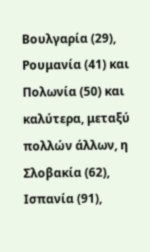Βουλγαρία (29), Ρουμανία (41) και Πολωνία (50) και καλύτερα, μεταξύ πολλών άλλων, η Σλοβακία (62), Ισπανία (91),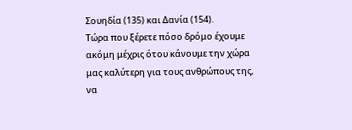Σουηδία (135) και Δανία (154).
Τώρα που ξέρετε πόσο δρόμο έχουμε ακόμη μέχρις ότου κάνουμε την χώρα μας καλύτερη για τους ανθρώπους της, να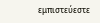εμπιστεύεστε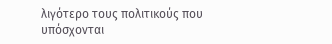λιγότερο τους πολιτικούς που υπόσχονται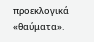προεκλογικά «θαύματα».